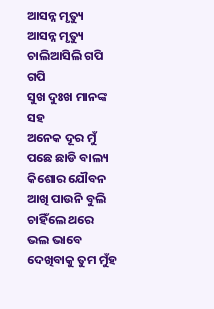ଆସନ୍ନ ମୃତ୍ୟୁ
ଆସନ୍ନ ମୃତ୍ୟୁ
ଚାଲିଆସିଲି ଗପି ଗପି
ସୁଖ ଦୁଃଖ ମାନଙ୍କ ସହ
ଅନେକ ଦୂର ମୁଁ
ପଛେ ଛାଡି ବାଲ୍ୟ କିଶୋର ଯୌବନ
ଆଖି ପାଉନି ବୁଲି ଚାହିଁଲେ ଥରେ
ଭଲ ଭାବେ ଦେଖିବାକୁ ତୁମ ମୁଁହ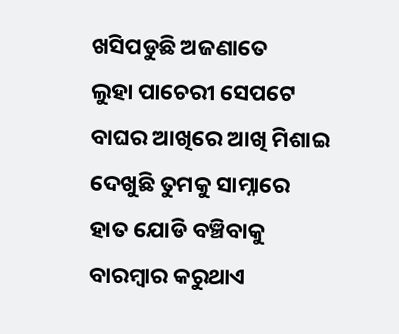ଖସିପଡୁଛି ଅଜଣାତେ
ଲୁହା ପାଚେରୀ ସେପଟେ
ବାଘର ଆଖିରେ ଆଖି ମିଶାଇ
ଦେଖୁଛି ତୁମକୁ ସାମ୍ନାରେ
ହାତ ଯୋଡି ବଞ୍ଚିବାକୁ
ବାରମ୍ଵାର କରୁଥାଏ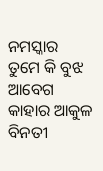ନମସ୍କାର
ତୁମେ କି ବୁଝ ଆବେଗ
କାହାର ଆକୁଳ ବିନତୀ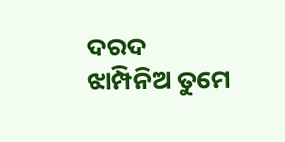ଦରଦ
ଝାମ୍ପିନିଅ ତୁମେ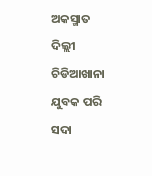ଅକସ୍ମାତ
ଦିଲ୍ଲୀ ଚିଡିଆଖାନା ଯୁବକ ପରି
ସଦା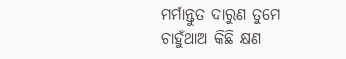ମର୍ମାନ୍ତୁତ ଦାରୁଣ ତୁମେ
ଚାହୁଁଥାଅ କିଛି କ୍ଷଣ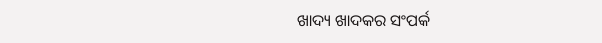ଖାଦ୍ୟ ଖାଦକର ସଂପର୍କ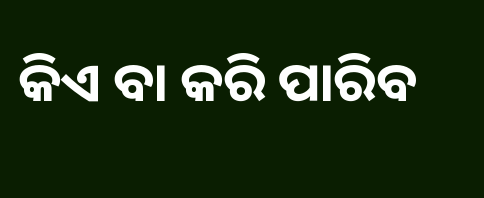କିଏ ବା କରି ପାରିବ